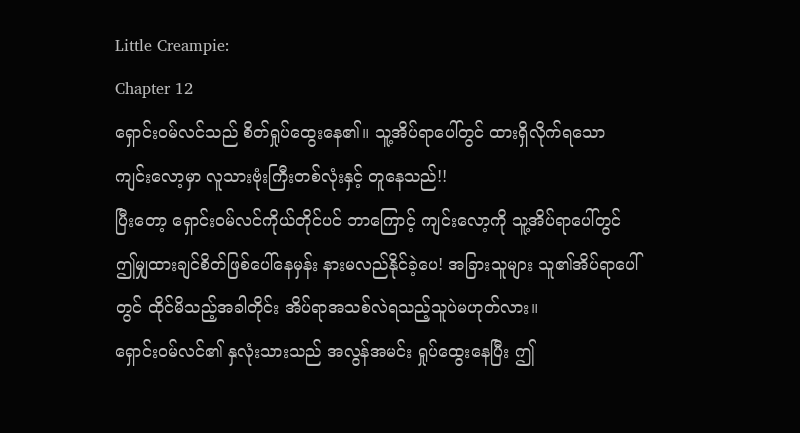Little Creampie:
Chapter 12
ရှောင်းဝမ်လင်သည် စိတ်ရှုပ်ထွေးနေ၏။ သူ့အိပ်ရာပေါ်တွင် ထားရှိလိုက်ရသော ကျင်းလော့မှာ လူသားဗုံးကြီးတစ်လုံးနှင့် တူနေသည်!!
ပြီးတော့ ရှောင်းဝမ်လင်ကိုယ်တိုင်ပင် ဘာကြောင့် ကျင်းလော့ကို သူ့အိပ်ရာပေါ်တွင် ဤမျှထားချင်စိတ်ဖြစ်ပေါ်နေမှန်း နားမလည်နိုင်ခဲ့ပေ! အခြားသူများ သူ၏အိပ်ရာပေါ်တွင် ထိုင်မိသည့်အခါတိုင်း အိပ်ရာအသစ်လဲရသည့်သူပဲမဟုတ်လား။
ရှောင်းဝမ်လင်၏ နှလုံးသားသည် အလွန်အမင်း ရှုပ်ထွေးနေပြီး ဤ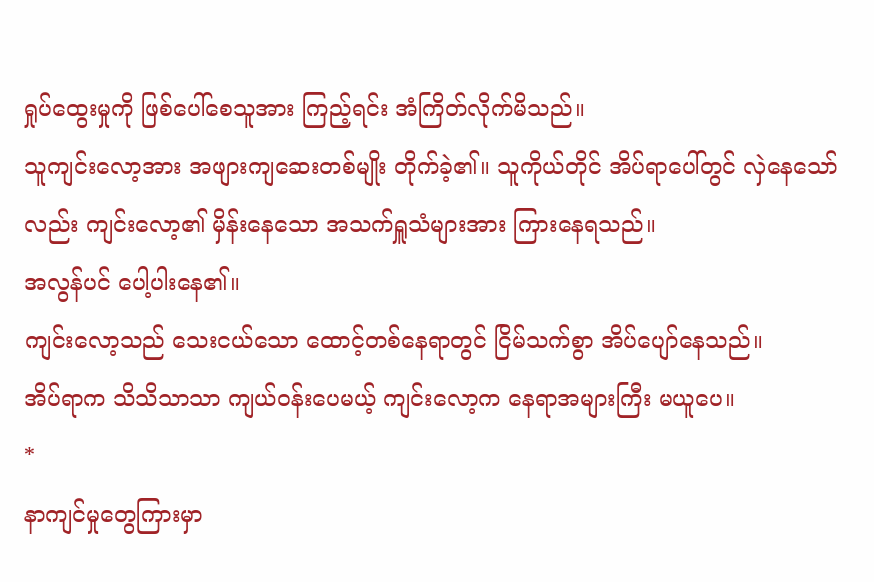ရှုပ်ထွေးမှုကို ဖြစ်ပေါ်စေသူအား ကြည့်ရင်း အံကြိတ်လိုက်မိသည်။
သူကျင်းလော့အား အဖျားကျဆေးတစ်မျိုး တိုက်ခဲ့၏။ သူကိုယ်တိုင် အိပ်ရာပေါ်တွင် လှဲနေသော်လည်း ကျင်းလော့၏ မှိန်းနေသော အသက်ရှူသံများအား ကြားနေရသည်။
အလွန်ပင် ပေါ့ပါးနေ၏။
ကျင်းလော့သည် သေးငယ်သော ထောင့်တစ်နေရာတွင် ငြိမ်သက်စွာ အိပ်ပျော်နေသည်။
အိပ်ရာက သိသိသာသာ ကျယ်ဝန်းပေမယ့် ကျင်းလော့က နေရာအများကြီး မယူပေ။
*
နာကျင်မှုတွေကြားမှာ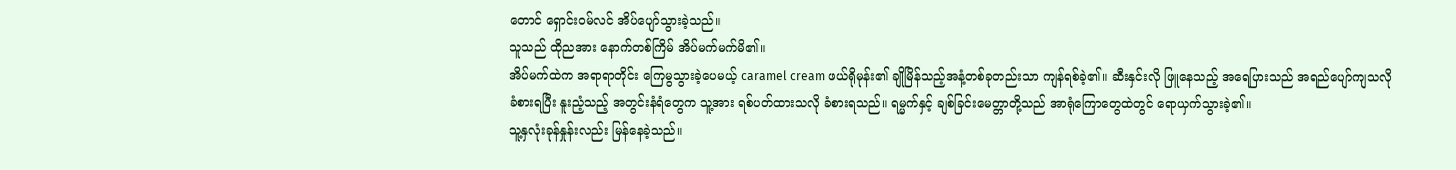တောင် ရှောင်းဝမ်လင် အိပ်ပျော်သွားခဲ့သည်။
သူသည် ထိုညအား နောက်တစ်ကြိမ် အိပ်မက်မက်မိ၏။
အိပ်မက်ထဲက အရာရာတိုင်း ကြေမွသွားခဲ့ပေမယ့် caramel cream ဖယ်ရိုမုန်း၏ ချိုမြိန်သည့်အနံ့တစ်ခုတည်းသာ ကျန်ရစ်ခဲ့၏။ ဆီးနှင်းလို ဖြူနေသည့် အရေပြားသည် အရည်ပျော်ကျသလို ခံစားရပြီး နူးညံ့သည့် အတွင်းနံရံတွေက သူ့အား ရစ်ပတ်ထားသလို ခံစားရသည်။ ရမ္မက်နှင့် ချစ်ခြင်းမေတ္တာတို့သည် အာရုံကြောတွေထဲတွင် ရောယှက်သွားခဲ့၏။
သူ့နှလုံးခုန်နှုန်းလည်း မြန်နေခဲ့သည်။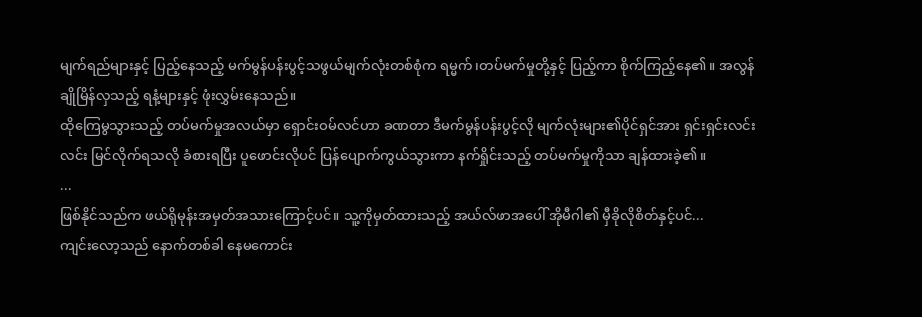မျက်ရည်များနှင့် ပြည့်နေသည့် မက်မွန်ပန်းပွင့်သဖွယ်မျက်လုံးတစ်စုံက ရမ္မက်၊တပ်မက်မှုတို့နှင့် ပြည့်ကာ စိုက်ကြည့်နေ၏။ အလွန်ချိုမြိန်လှသည့် ရနံ့များနှင့် ဖုံးလွှမ်းနေသည်။
ထိုကြေမွသွားသည့် တပ်မက်မှုအလယ်မှာ ရှောင်းဝမ်လင်ဟာ ခဏတာ ဒီမက်မွန်ပန်းပွင့်လို မျက်လုံးများ၏ပိုင်ရှင်အား ရှင်းရှင်းလင်းလင်း မြင်လိုက်ရသလို ခံစားရပြီး ပူဖောင်းလိုပင် ပြန်ပျောက်ကွယ်သွားကာ နက်ရှိုင်းသည့် တပ်မက်မှုကိုသာ ချန်ထားခဲ့၏။
...
ဖြစ်နိုင်သည်က ဖယ်ရိုမုန်းအမှတ်အသားကြောင့်ပင်။ သူ့ကိုမှတ်ထားသည့် အယ်လ်ဖာအပေါ် အိုမီဂါ၏ မှီခိုလိုစိတ်နှင့်ပင်...
ကျင်းလော့သည် နောက်တစ်ခါ နေမကောင်း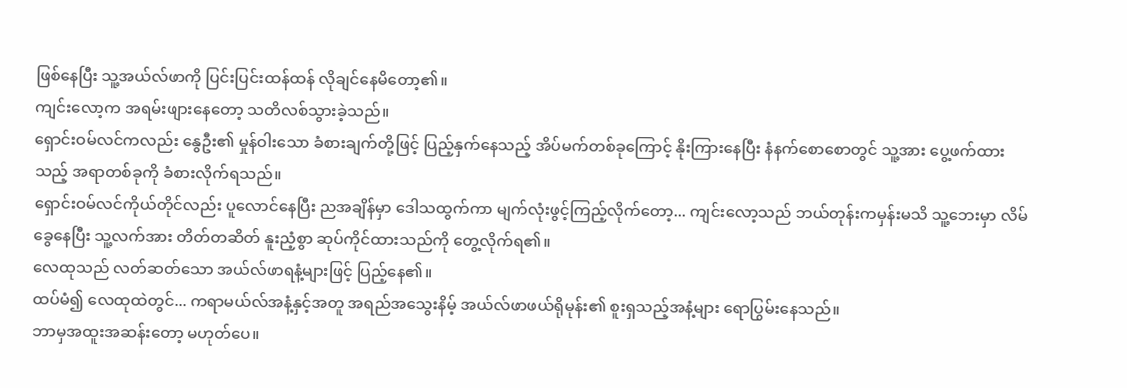ဖြစ်နေပြီး သူ့အယ်လ်ဖာကို ပြင်းပြင်းထန်ထန် လိုချင်နေမိတော့၏။
ကျင်းလော့က အရမ်းဖျားနေတော့ သတိလစ်သွားခဲ့သည်။
ရှောင်းဝမ်လင်ကလည်း နွေဦး၏ မှုန်ဝါးသော ခံစားချက်တို့ဖြင့် ပြည့်နှက်နေသည့် အိပ်မက်တစ်ခုကြောင့် နိုးကြားနေပြီး နံနက်စောစောတွင် သူ့အား ပွေ့ဖက်ထားသည့် အရာတစ်ခုကို ခံစားလိုက်ရသည်။
ရှောင်းဝမ်လင်ကိုယ်တိုင်လည်း ပူလောင်နေပြီး ညအချိန်မှာ ဒေါသထွက်ကာ မျက်လုံးဖွင့်ကြည့်လိုက်တော့... ကျင်းလော့သည် ဘယ်တုန်းကမှန်းမသိ သူ့ဘေးမှာ လိမ်ခွေနေပြီး သူ့လက်အား တိတ်တဆိတ် နူးညံ့စွာ ဆုပ်ကိုင်ထားသည်ကို တွေ့လိုက်ရ၏။
လေထုသည် လတ်ဆတ်သော အယ်လ်ဖာရနံ့များဖြင့် ပြည့်နေ၏။
ထပ်မံ၍ လေထုထဲတွင်... ကရာမယ်လ်အနံ့နှင့်အတူ အရည်အသွေးနိမ့် အယ်လ်ဖာဖယ်ရိုမုန်း၏ စူးရှသည့်အနံ့များ ရောပြွမ်းနေသည်။
ဘာမှအထူးအဆန်းတော့ မဟုတ်ပေ။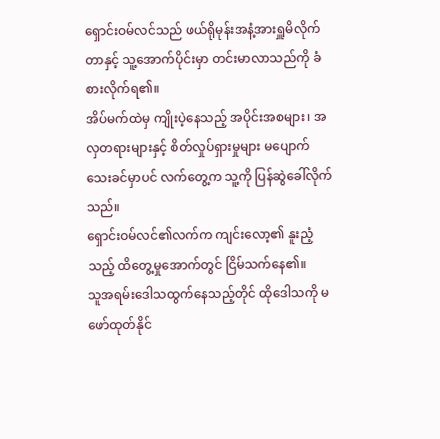ရှောင်းဝမ်လင်သည် ဖယ်ရိုမုန်းအနံ့အားရှူမိလိုက်တာနှင့် သူ့အောက်ပိုင်းမှာ တင်းမာလာသည်ကို ခံစားလိုက်ရ၏။
အိပ်မက်ထဲမှ ကျိုးပဲ့နေသည့် အပိုင်းအစများ၊ အလှတရားများနှင့် စိတ်လှုပ်ရှားမှုများ မပျောက်သေးခင်မှာပင် လက်တွေ့က သူ့ကို ပြန်ဆွဲခေါ်လိုက်သည်။
ရှောင်းဝမ်လင်၏လက်က ကျင်းလော့၏ နူးညံ့သည့် ထိတွေ့မှုအောက်တွင် ငြိမ်သက်နေ၏။
သူအရမ်းဒေါသထွက်နေသည့်တိုင် ထိုဒေါသကို မဖော်ထုတ်နိုင်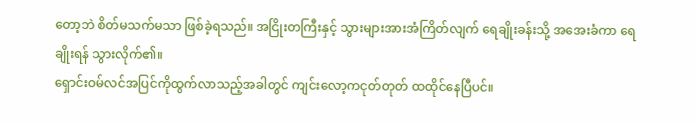တော့ဘဲ စိတ်မသက်မသာ ဖြစ်ခဲ့ရသည်။ အငြိုးတကြီးနှင့် သွားများအားအံကြိတ်လျက် ရေချိုးခန်းသို့ အအေးခံကာ ရေချိုးရန် သွားလိုက်၏။
ရှောင်းဝမ်လင်အပြင်ကိုထွက်လာသည့်အခါတွင် ကျင်းလော့ကငုတ်တုတ် ထထိုင်နေပြီပင်။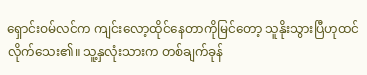ရှောင်းဝမ်လင်က ကျင်းလော့ထိုင်နေတာကိုမြင်တော့ သူနိုးသွားပြီဟုထင်လိုက်သေး၏။ သူ့နှလုံးသားက တစ်ချက်ခုန်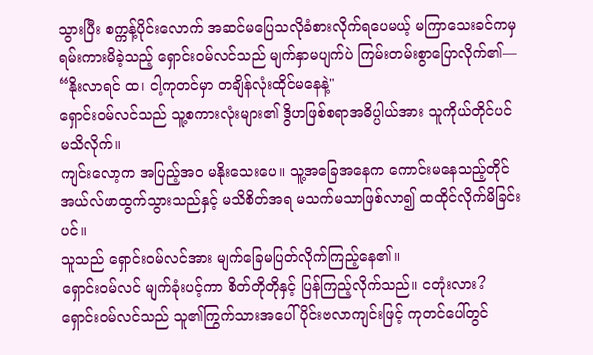သွားပြီး စက္ကန့်ပိုင်းလောက် အဆင်မပြေသလိုခံစားလိုက်ရပေမယ့် မကြာသေးခင်ကမှ ရမ်းကားမိခဲ့သည့် ရှောင်းဝမ်လင်သည် မျက်နှာမပျက်ပဲ ကြမ်းတမ်းစွာပြောလိုက်၏—
“နိုးလာရင် ထ၊ ငါ့ကုတင်မှာ တချိန်လုံးထိုင်မနေနဲ့"
ရှောင်းဝမ်လင်သည် သူ့စကားလုံးများ၏ ဒွိဟဖြစ်စရာအဓိပ္ပါယ်အား သူကိုယ်တိုင်ပင် မသိလိုက်။
ကျင်းလော့က အပြည့်အဝ မနိုးသေးပေ။ သူ့အခြေအနေက ကောင်းမနေသည့်တိုင် အယ်လ်ဖာထွက်သွားသည်နှင့် မသိစိတ်အရ မသက်မသာဖြစ်လာ၍ ထထိုင်လိုက်မိခြင်းပင်။
သူသည် ရှောင်းဝမ်လင်အား မျက်ခြေမပြတ်လိုက်ကြည့်နေ၏။
ရှောင်းဝမ်လင် မျက်ခုံးပင့်ကာ စိတ်တိုတိုနှင့် ပြန်ကြည့်လိုက်သည်။ ငတုံးလား?
ရှောင်းဝမ်လင်သည် သူ၏ကြွက်သားအပေါ်ပိုင်းဗလာကျင်းဖြင့် ကုတင်ပေါ်တွင်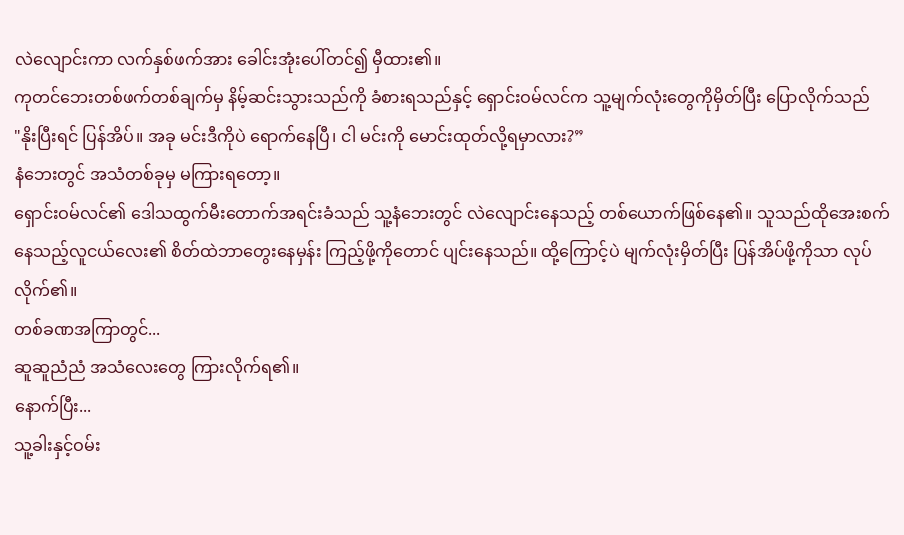လဲလျောင်းကာ လက်နှစ်ဖက်အား ခေါင်းအုံးပေါ်တင်၍ မှီထား၏။
ကုတင်ဘေးတစ်ဖက်တစ်ချက်မှ နိမ့်ဆင်းသွားသည်ကို ခံစားရသည်နှင့် ရှောင်းဝမ်လင်က သူ့မျက်လုံးတွေကိုမှိတ်ပြီး ပြောလိုက်သည်
"နိုးပြီးရင် ပြန်အိပ်။ အခု မင်းဒီကိုပဲ ရောက်နေပြီ၊ ငါ မင်းကို မောင်းထုတ်လို့ရမှာလား?”
နံဘေးတွင် အသံတစ်ခုမှ မကြားရတော့။
ရှောင်းဝမ်လင်၏ ဒေါသထွက်မီးတောက်အရင်းခံသည် သူ့နံဘေးတွင် လဲလျောင်းနေသည့် တစ်ယောက်ဖြစ်နေ၏။ သူသည်ထိုအေးစက်နေသည့်လူငယ်လေး၏ စိတ်ထဲဘာတွေးနေမှန်း ကြည့်ဖို့ကိုတောင် ပျင်းနေသည်။ ထို့ကြောင့်ပဲ မျက်လုံးမှိတ်ပြီး ပြန်အိပ်ဖို့ကိုသာ လုပ်လိုက်၏။
တစ်ခဏအကြာတွင်...
ဆူဆူညံညံ အသံလေးတွေ ကြားလိုက်ရ၏။
နောက်ပြီး...
သူ့ခါးနှင့်ဝမ်း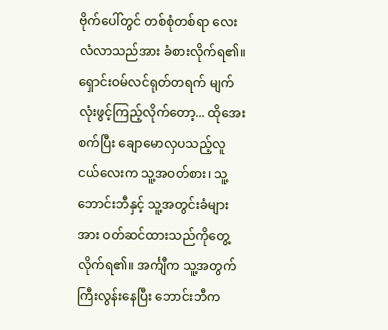ဗိုက်ပေါ်တွင် တစ်စုံတစ်ရာ လေးလံလာသည်အား ခံစားလိုက်ရ၏။
ရှောင်းဝမ်လင်ရုတ်တရက် မျက်လုံးဖွင့်ကြည့်လိုက်တော့... ထိုအေးစက်ပြီး ချောမောလှပသည့်လူငယ်လေးက သူ့အဝတ်စား၊ သူ့ဘောင်းဘီနှင့် သူ့အတွင်းခံများအား ဝတ်ဆင်ထားသည်ကိုတွေ့လိုက်ရ၏။ အင်္ကျီက သူ့အတွက်ကြီးလွန်းနေပြီး ဘောင်းဘီက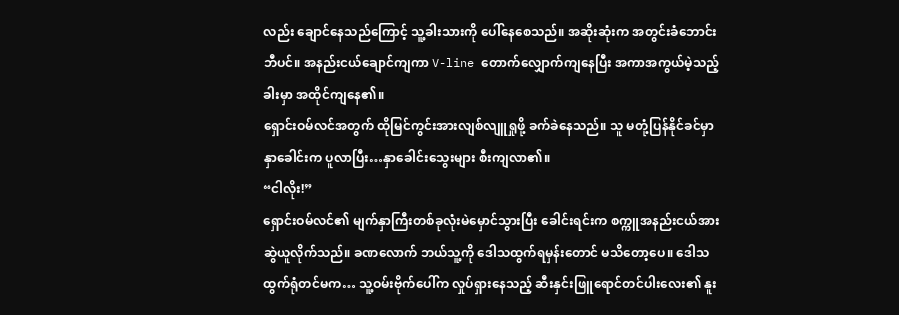လည်း ချောင်နေသည်ကြောင့် သူ့ခါးသားကို ပေါ်နေစေသည်။ အဆိုးဆုံးက အတွင်းခံဘောင်းဘီပင်။ အနည်းငယ်ချောင်ကျကာ V-line တောက်လျှောက်ကျနေပြီး အကာအကွယ်မဲ့သည့်ခါးမှာ အထိုင်ကျနေ၏။
ရှောင်းဝမ်လင်အတွက် ထိုမြင်ကွင်းအားလျစ်လျူရှုဖို့ ခက်ခဲနေသည်။ သူ မတုံ့ပြန်နိုင်ခင်မှာ နှာခေါင်းက ပူလာပြီး…နှာခေါင်းသွေးများ စီးကျလာ၏။
“ငါလိုး!”
ရှောင်းဝမ်လင်၏ မျက်နှာကြီးတစ်ခုလုံးမဲမှောင်သွားပြီး ခေါင်းရင်းက စက္ကူအနည်းငယ်အား ဆွဲယူလိုက်သည်။ ခဏလောက် ဘယ်သူ့ကို ဒေါသထွက်ရမှန်းတောင် မသိတော့ပေ။ ဒေါသထွက်ရုံတင်မက… သူ့ဝမ်းဗိုက်ပေါ်က လှုပ်ရှားနေသည့် ဆီးနှင်းဖြူရောင်တင်ပါးလေး၏ နူး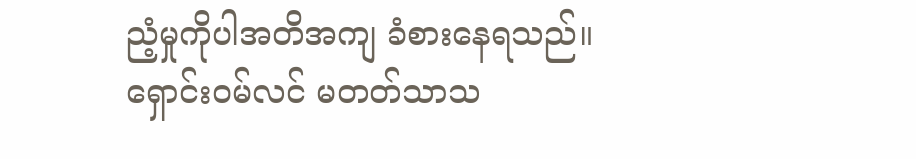ညံ့မှုကိုပါအတိအကျ ခံစားနေရသည်။
ရှောင်းဝမ်လင် မတတ်သာသ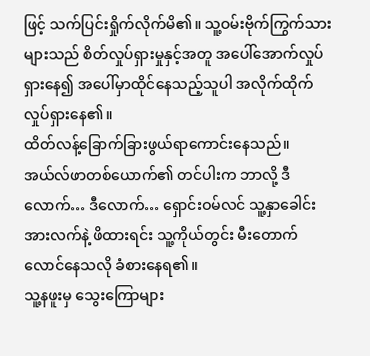ဖြင့် သက်ပြင်းရှိုက်လိုက်မိ၏။ သူ့ဝမ်းဗိုက်ကြွက်သားများသည် စိတ်လှုပ်ရှားမှုနှင့်အတူ အပေါ်အောက်လှုပ်ရှားနေ၍ အပေါ်မှာထိုင်နေသည့်သူပါ အလိုက်ထိုက် လှုပ်ရှားနေ၏။
ထိတ်လန့်ခြောက်ခြားဖွယ်ရာကောင်းနေသည်။
အယ်လ်ဖာတစ်ယောက်၏ တင်ပါးက ဘာလို့ ဒီလောက်… ဒီလောက်… ရှောင်းဝမ်လင် သူ့နှာခေါင်းအားလက်နဲ့ ဖိထားရင်း သူ့ကိုယ်တွင်း မီးတောက်လောင်နေသလို ခံစားနေရ၏။
သူ့နဖူးမှ သွေးကြောများ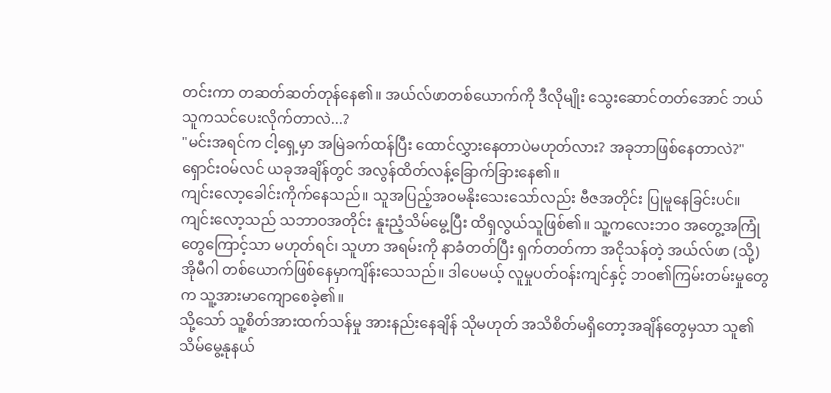တင်းကာ တဆတ်ဆတ်တုန်နေ၏။ အယ်လ်ဖာတစ်ယောက်ကို ဒီလိုမျိုး သွေးဆောင်တတ်အောင် ဘယ်သူကသင်ပေးလိုက်တာလဲ...?
"မင်းအရင်က ငါ့ရှေ့မှာ အမြဲခက်ထန်ပြီး ထောင်လွှားနေတာပဲမဟုတ်လား? အခုဘာဖြစ်နေတာလဲ?"
ရှောင်းဝမ်လင် ယခုအချိန်တွင် အလွန်ထိတ်လန့်ခြောက်ခြားနေ၏။
ကျင်းလော့ခေါင်းကိုက်နေသည်။ သူအပြည့်အဝမနိုးသေးသော်လည်း ဗီဇအတိုင်း ပြုမူနေခြင်းပင်။
ကျင်းလော့သည် သဘာဝအတိုင်း နူးညံ့သိမ်မွေ့ပြီး ထိရှလွယ်သူဖြစ်၏။ သူ့ကလေးဘဝ အတွေ့အကြုံတွေကြောင့်သာ မဟုတ်ရင်၊ သူဟာ အရမ်းကို နာခံတတ်ပြီး ရှက်တတ်ကာ အငိုသန်တဲ့ အယ်လ်ဖာ (သို့) အိုမီဂါ တစ်ယောက်ဖြစ်နေမှာကျိန်းသေသည်။ ဒါပေမယ့် လူမှုပတ်ဝန်းကျင်နှင့် ဘဝ၏ကြမ်းတမ်းမှုတွေက သူ့အားမာကျောစေခဲ့၏။
သို့သော် သူ့စိတ်အားထက်သန်မှု အားနည်းနေချိန် သိုမဟုတ် အသိစိတ်မရှိတော့အချိန်တွေမှသာ သူ၏သိမ်မွေ့နုနယ်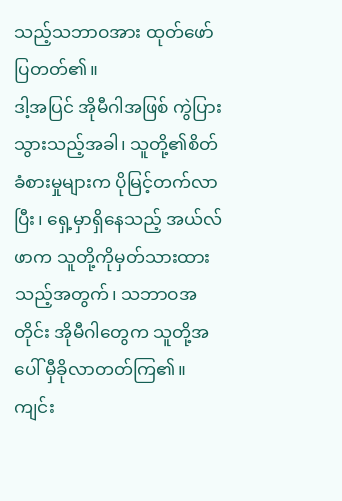သည့်သဘာဝအား ထုတ်ဖော်ပြတတ်၏။
ဒါ့အပြင် အိုမီဂါအဖြစ် ကွဲပြားသွားသည့်အခါ၊ သူတို့၏စိတ်ခံစားမှုများက ပိုမြင့်တက်လာပြီး၊ ရှေ့မှာရှိနေသည့် အယ်လ်ဖာက သူတို့ကိုမှတ်သားထားသည့်အတွက်၊ သဘာဝအတိုင်း အိုမီဂါတွေက သူတို့အပေါ် မှီခိုလာတတ်ကြ၏။
ကျင်း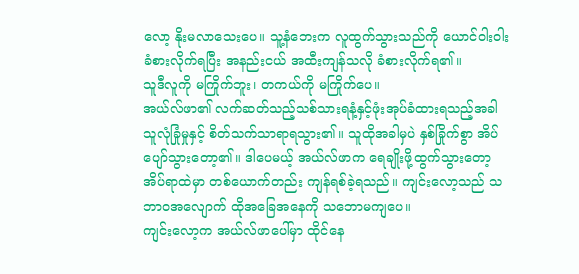လော့ နိုးမလာသေးပေ။ သူ့နံဘေးက လူထွက်သွားသည်ကို ယောင်ဝါးဝါး ခံစားလိုက်ရပြီး အနည်းငယ် အထီးကျန်သလို ခံစားလိုက်ရ၏။
သူဒီလူကို မကြိုက်ဘူး၊ တကယ်ကို မကြိုက်ပေ။
အယ်လ်ဖာ၏ လက်ဆတ်သည့်သစ်သားရနံ့နှင့်ဖုံးအုပ်ခံထားရသည့်အခါ သူလုံခြုံမှုနှင့် စိတ်သက်သာရာရသွား၏။ သူထိုအခါမှပဲ နှစ်ခြိုက်စွာ အိပ်ပျော်သွားတော့၏။ ဒါပေမယ့် အယ်လ်ဖာက ရေချိုးဖို့ထွက်သွားတော့ အိပ်ရာထဲမှာ တစ်ယောက်တည်း ကျန်ရစ်ခဲ့ရသည်။ ကျင်းလော့သည် သဘာဝအလျောက် ထိုအခြေအနေကို သဘောမကျပေ။
ကျင်းလော့က အယ်လ်ဖာပေါ်မှာ ထိုင်နေ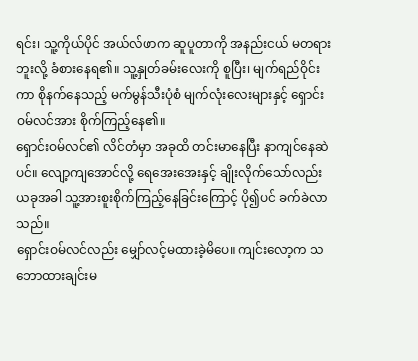ရင်း၊ သူ့ကိုယ်ပိုင် အယ်လ်ဖာက ဆူပူတာကို အနည်းငယ် မတရားဘူးလို့ ခံစားနေရ၏။ သူ့နှုတ်ခမ်းလေးကို စူပြီး၊ မျက်ရည်ဝိုင်းကာ စိုနက်နေသည့် မက်မွန်သီးပုံစံ မျက်လုံးလေးများနှင့် ရှောင်းဝမ်လင်အား စိုက်ကြည့်နေ၏။
ရှောင်းဝမ်လင်၏ လိင်တံမှာ အခုထိ တင်းမာနေပြီး နာကျင်နေဆဲပင်။ လျော့ကျအောင်လို့ ရေအေးအေးနှင့် ချိုးလိုက်သော်လည်း ယခုအခါ သူ့အားစူးစိုက်ကြည့်နေခြင်းကြောင့် ပို၍ပင် ခက်ခဲလာသည်။
ရှောင်းဝမ်လင်လည်း မျှော်လင့်မထားခဲ့မိပေ။ ကျင်းလော့က သဘောထားချင်းမ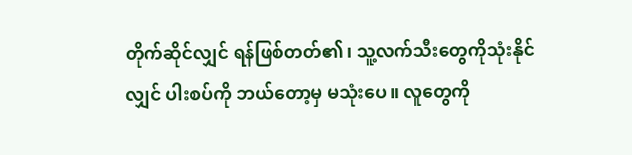တိုက်ဆိုင်လျှင် ရန်ဖြစ်တတ်၏၊ သူ့လက်သီးတွေကိုသုံးနိုင်လျှင် ပါးစပ်ကို ဘယ်တော့မှ မသုံးပေ။ လူတွေကို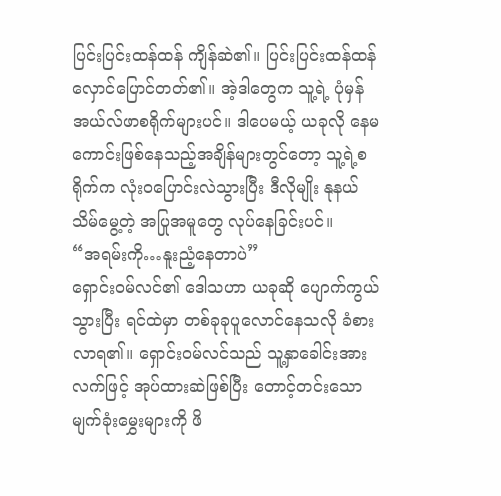ပြင်းပြင်းထန်ထန် ကျိန်ဆဲ၏။ ပြင်းပြင်းထန်ထန် လှောင်ပြောင်တတ်၏။ အဲ့ဒါတွေက သူ့ရဲ့ ပုံမှန် အယ်လ်ဖာစရိုက်များပင်။ ဒါပေမယ့် ယခုလို နေမကောင်းဖြစ်နေသည့်အချိန်များတွင်တော့ သူ့ရဲ့စရိုက်က လုံးဝပြောင်းလဲသွားပြီး ဒီလိုမျိုး နုနယ်သိမ်မွေ့တဲ့ အပြုအမူတွေ လုပ်နေခြင်းပင်။
“အရမ်းကို…နူးညံ့နေတာပဲ”
ရှောင်းဝမ်လင်၏ ဒေါသဟာ ယခုဆို ပျောက်ကွယ်သွားပြီး ရင်ထဲမှာ တစ်ခုခုပူလောင်နေသလို ခံစားလာရ၏။ ရှောင်းဝမ်လင်သည် သူ့နှာခေါင်းအား လက်ဖြင့် အုပ်ထားဆဲဖြစ်ပြီး တောင့်တင်းသော မျက်ခုံးမွှေးများကို ဖိ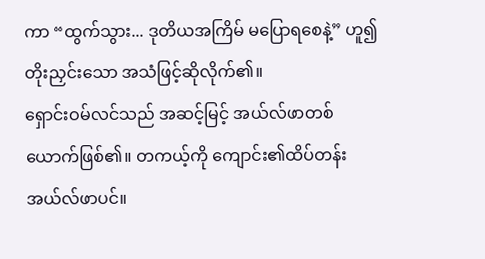ကာ “ထွက်သွား... ဒုတိယအကြိမ် မပြောရစေနဲ့” ဟူ၍ တိုးညှင်းသော အသံဖြင့်ဆိုလိုက်၏။
ရှောင်းဝမ်လင်သည် အဆင့်မြင့် အယ်လ်ဖာတစ်ယောက်ဖြစ်၏။ တကယ့်ကို ကျောင်း၏ထိပ်တန်း အယ်လ်ဖာပင်။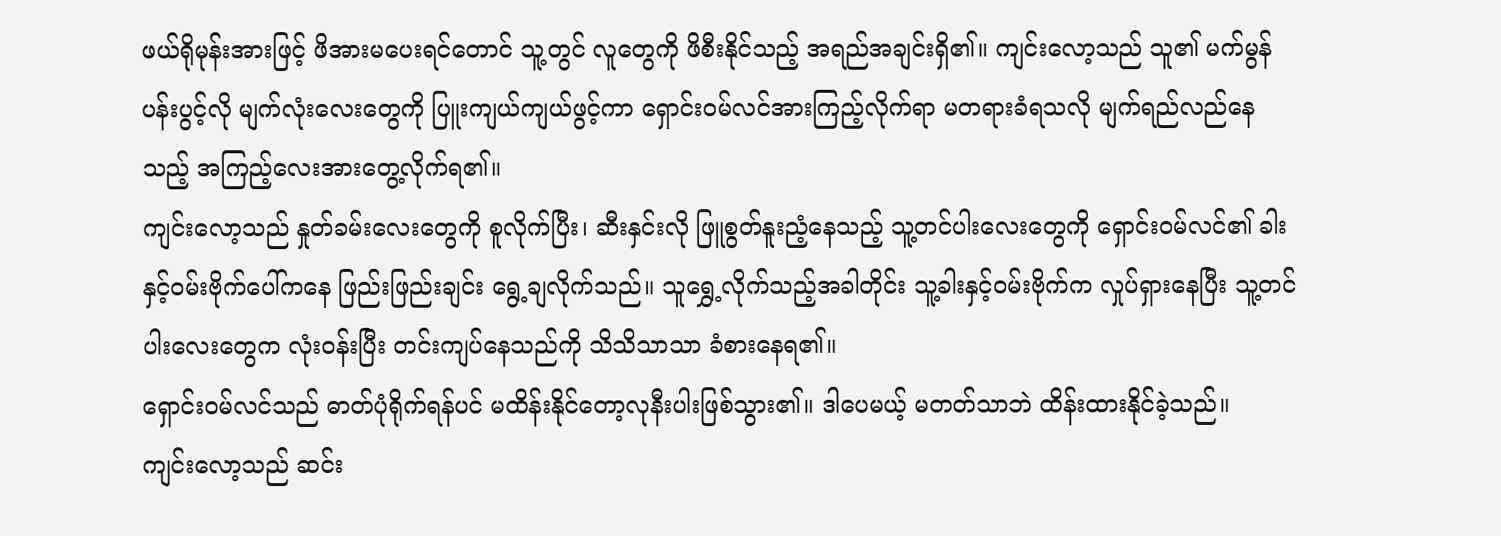ဖယ်ရိုမုန်းအားဖြင့် ဖိအားမပေးရင်တောင် သူ့တွင် လူတွေကို ဖိစီးနိုင်သည့် အရည်အချင်းရှိ၏။ ကျင်းလော့သည် သူ၏ မက်မွန်ပန်းပွင့်လို မျက်လုံးလေးတွေကို ပြူးကျယ်ကျယ်ဖွင့်ကာ ရှောင်းဝမ်လင်အားကြည့်လိုက်ရာ မတရားခံရသလို မျက်ရည်လည်နေသည့် အကြည့်လေးအားတွေ့လိုက်ရ၏။
ကျင်းလော့သည် နှုတ်ခမ်းလေးတွေကို စူလိုက်ပြီး၊ ဆီးနှင်းလို ဖြူစွတ်နူးညံ့နေသည့် သူ့တင်ပါးလေးတွေကို ရှောင်းဝမ်လင်၏ ခါးနှင့်ဝမ်းဗိုက်ပေါ်ကနေ ဖြည်းဖြည်းချင်း ရွေ့ချလိုက်သည်။ သူရွှေ့လိုက်သည့်အခါတိုင်း သူ့ခါးနှင့်ဝမ်းဗိုက်က လှုပ်ရှားနေပြီး သူ့တင်ပါးလေးတွေက လုံးဝန်းပြီး တင်းကျပ်နေသည်ကို သိသိသာသာ ခံစားနေရ၏။
ရှောင်းဝမ်လင်သည် ဓာတ်ပုံရိုက်ရန်ပင် မထိန်းနိုင်တော့လုနီးပါးဖြစ်သွား၏။ ဒါပေမယ့် မတတ်သာဘဲ ထိန်းထားနိုင်ခဲ့သည်။
ကျင်းလော့သည် ဆင်း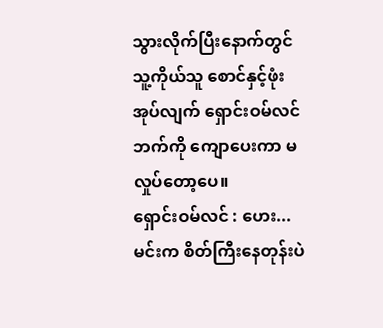သွားလိုက်ပြီးနောက်တွင် သူ့ကိုယ်သူ စောင်နှင့်ဖုံးအုပ်လျက် ရှောင်းဝမ်လင်ဘက်ကို ကျောပေးကာ မလှုပ်တော့ပေ။
ရှောင်းဝမ်လင် : ဟေး... မင်းက စိတ်ကြီးနေတုန်းပဲ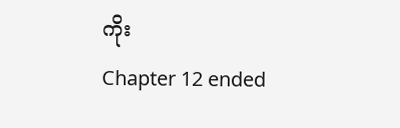ကိုး
Chapter 12 ended